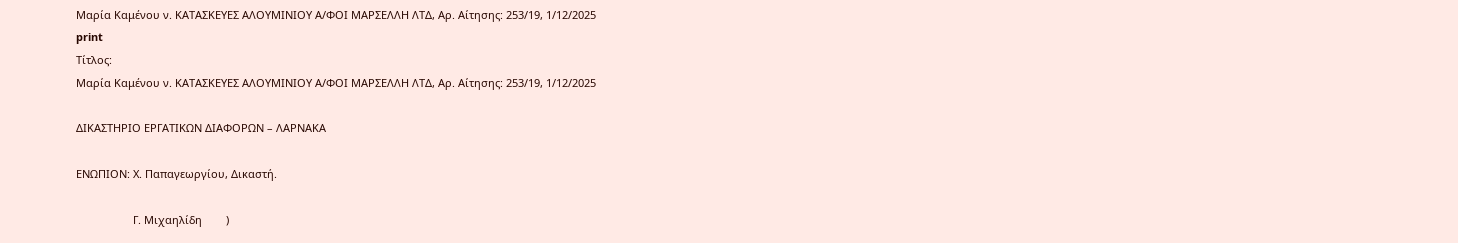Μαρία Καμένου ν. ΚΑΤΑΣΚΕΥΕΣ ΑΛΟΥΜΙΝΙΟΥ Α/ΦΟΙ ΜΑΡΣΕΛΛΗ ΛΤΔ, Αρ. Αίτησης: 253/19, 1/12/2025
print
Τίτλος:
Μαρία Καμένου ν. ΚΑΤΑΣΚΕΥΕΣ ΑΛΟΥΜΙΝΙΟΥ Α/ΦΟΙ ΜΑΡΣΕΛΛΗ ΛΤΔ, Αρ. Αίτησης: 253/19, 1/12/2025

ΔΙΚΑΣΤΗΡΙΟ ΕΡΓΑΤΙΚΩΝ ΔΙΑΦΟΡΩΝ – ΛΑΡΝΑΚΑ

ΕΝΩΠΙΟΝ: Χ. Παπαγεωργίου, Δικαστή.

                   Γ. Μιχαηλίδη        )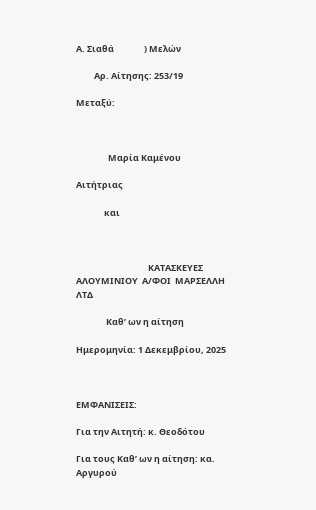Α. Σιαθά               ) Μελών

         Αρ. Αίτησης: 253/19

Μεταξύ:



                Μαρία Καμένου

Αιτήτριας

              και



                                    ΚΑΤΑΣΚΕΥΕΣ  ΑΛΟΥΜΙΝΙΟΥ  Α/ΦΟΙ  ΜΑΡΣΕΛΛΗ  ΛΤΔ

               Καθ’ ων η αίτηση

Ημερομηνία: 1 Δεκεμβρίου, 2025



ΕΜΦΑΝΙΣΕΙΣ:

Για την Αιτητή: κ. Θεοδότου

Για τους Καθ’ ων η αίτηση: κα. Αργυρού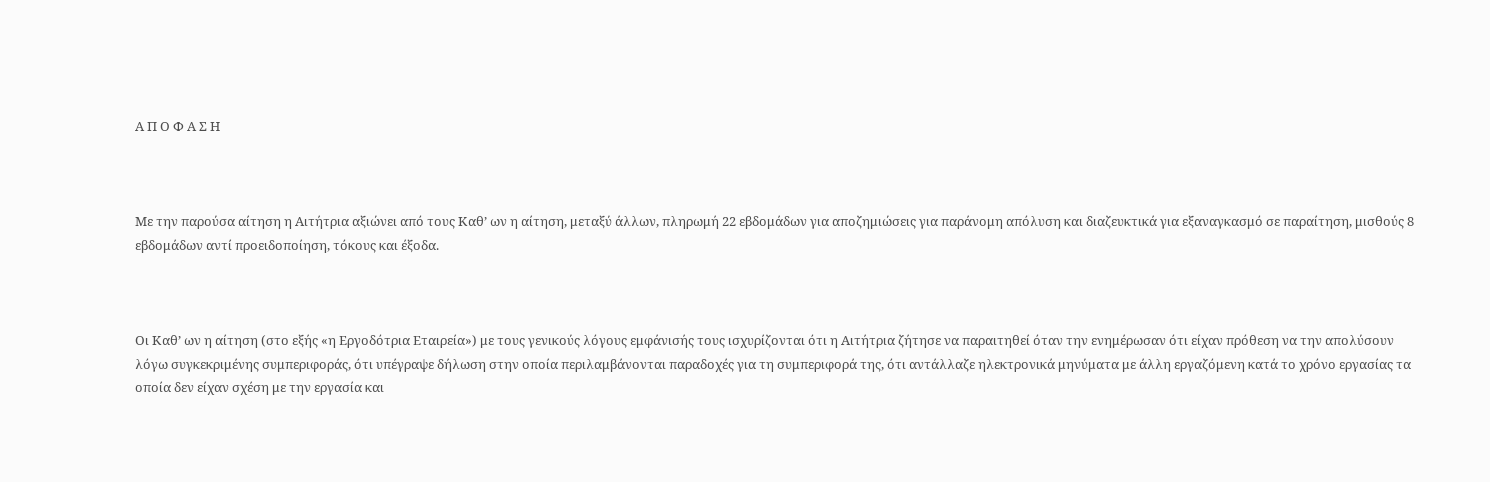Α Π Ο Φ Α Σ Η



Με την παρούσα αίτηση η Αιτήτρια αξιώνει από τους Καθ’ ων η αίτηση, μεταξύ άλλων, πληρωμή 22 εβδομάδων για αποζημιώσεις για παράνομη απόλυση και διαζευκτικά για εξαναγκασμό σε παραίτηση, μισθούς 8 εβδομάδων αντί προειδοποίηση, τόκους και έξοδα.



Οι Καθ’ ων η αίτηση (στο εξής «η Εργοδότρια Εταιρεία») με τους γενικούς λόγους εμφάνισής τους ισχυρίζονται ότι η Αιτήτρια ζήτησε να παραιτηθεί όταν την ενημέρωσαν ότι είχαν πρόθεση να την απολύσουν λόγω συγκεκριμένης συμπεριφοράς, ότι υπέγραψε δήλωση στην οποία περιλαμβάνονται παραδοχές για τη συμπεριφορά της, ότι αντάλλαζε ηλεκτρονικά μηνύματα με άλλη εργαζόμενη κατά το χρόνο εργασίας τα οποία δεν είχαν σχέση με την εργασία και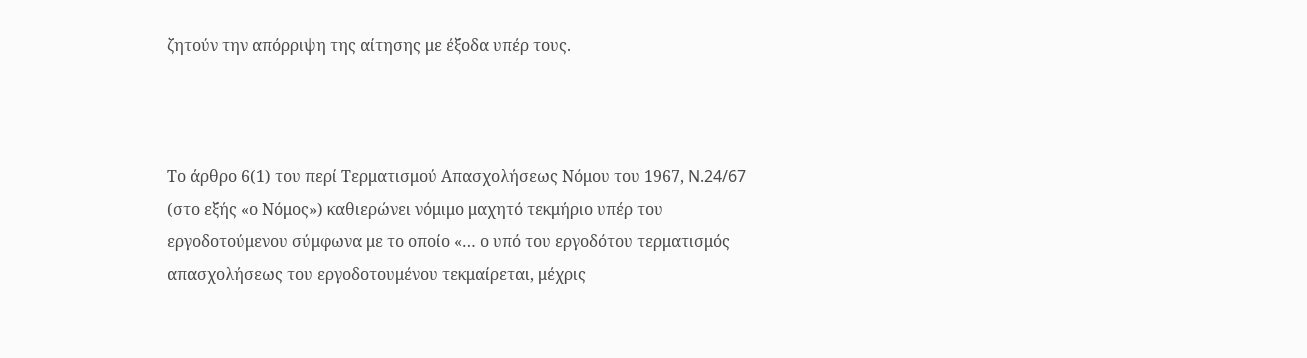ζητούν την απόρριψη της αίτησης με έξοδα υπέρ τους.



Το άρθρο 6(1) του περί Τερματισμού Απασχολήσεως Νόμου του 1967, N.24/67 (στο εξής «ο Νόμος») καθιερώνει νόμιμο μαχητό τεκμήριο υπέρ του εργοδοτούμενου σύμφωνα με το οποίο «… ο υπό του εργοδότου τερματισμός απασχολήσεως του εργοδοτουμένου τεκμαίρεται, μέχρις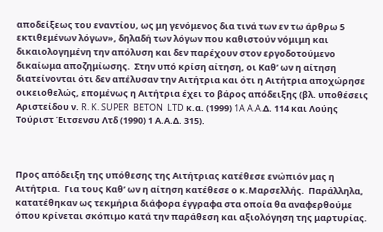αποδείξεως του εναντίου, ως μη γενόμενος δια τινά των εν τω άρθρω 5 εκτιθεμένων λόγων», δηλαδή των λόγων που καθιστούν νόμιμη και δικαιολογημένη την απόλυση και δεν παρέχουν στον εργοδοτούμενο δικαίωμα αποζημίωσης.  Στην υπό κρίση αίτηση, οι Καθ’ ων η αίτηση διατείνονται ότι δεν απέλυσαν την Αιτήτρια και ότι η Αιτήτρια αποχώρησε οικειοθελώς, επομένως η Αιτήτρια έχει το βάρος απόδειξης (βλ. υποθέσεις Αριστείδου ν. R. K. SUPER  BETON  LTD κ.α. (1999) 1A A.A.Δ. 114 και Λούης Τούριστ Έιτσενσυ Λτδ (1990) 1 Α.Α.Δ. 315).



Προς απόδειξη της υπόθεσης της Αιτήτριας κατέθεσε ενώπιόν μας η Αιτήτρια.  Για τους Καθ’ ων η αίτηση κατέθεσε ο κ.Μαρσελλής.  Παράλληλα, κατατέθηκαν ως τεκμήρια διάφορα έγγραφα στα οποία θα αναφερθούμε όπου κρίνεται σκόπιμο κατά την παράθεση και αξιολόγηση της μαρτυρίας.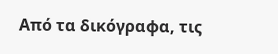Από τα δικόγραφα, τις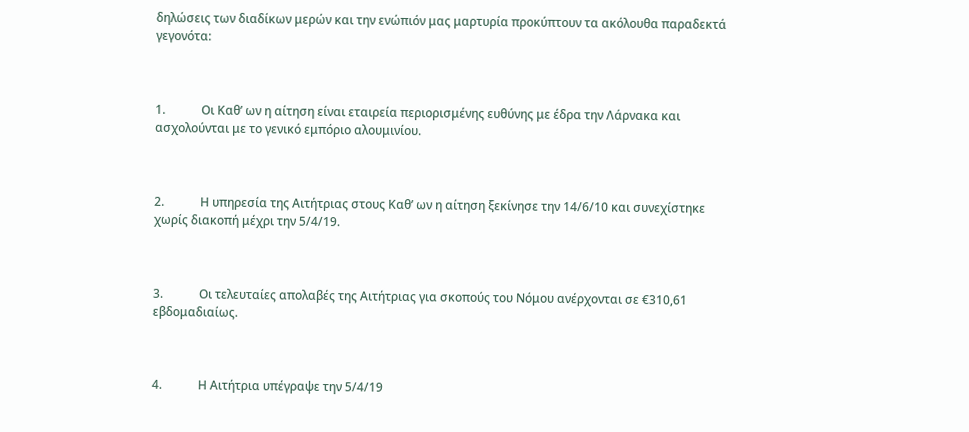δηλώσεις των διαδίκων μερών και την ενώπιόν μας μαρτυρία προκύπτουν τα ακόλουθα παραδεκτά γεγονότα:



1.            Οι Καθ’ ων η αίτηση είναι εταιρεία περιορισμένης ευθύνης με έδρα την Λάρνακα και ασχολούνται με το γενικό εμπόριο αλουμινίου.



2.            Η υπηρεσία της Αιτήτριας στους Καθ’ ων η αίτηση ξεκίνησε την 14/6/10 και συνεχίστηκε χωρίς διακοπή μέχρι την 5/4/19.



3.            Οι τελευταίες απολαβές της Αιτήτριας για σκοπούς του Νόμου ανέρχονται σε €310,61 εβδομαδιαίως.



4.            Η Αιτήτρια υπέγραψε την 5/4/19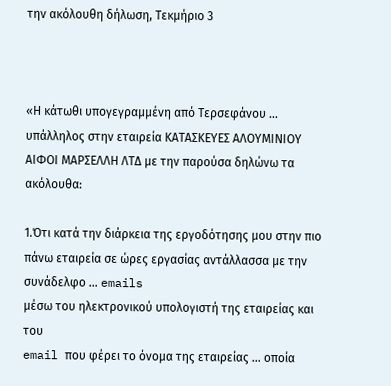την ακόλουθη δήλωση, Τεκμήριο 3



«Η κάτωθι υπογεγραμμένη από Τερσεφάνου … υπάλληλος στην εταιρεία ΚΑΤΑΣΚΕΥΕΣ ΑΛΟΥΜΙΝΙΟΥ ΑΙΦΟΙ ΜΑΡΣΕΛΛΗ ΛΤΔ με την παρούσα δηλώνω τα ακόλουθα:

1.Ότι κατά την διάρκεια της εργοδότησης μου στην πιο πάνω εταιρεία σε ώρες εργασίας αντάλλασσα με την συνάδελφο … emails
μέσω του ηλεκτρονικού υπολογιστή της εταιρείας και του
email που φέρει το όνομα της εταιρείας … οποία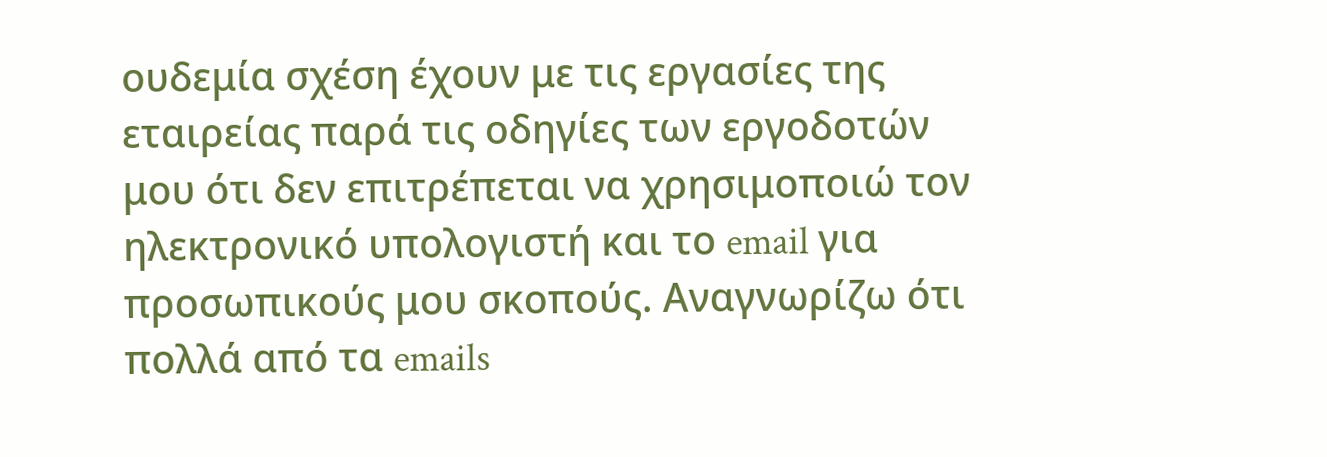ουδεμία σχέση έχουν με τις εργασίες της εταιρείας παρά τις οδηγίες των εργοδοτών μου ότι δεν επιτρέπεται να χρησιμοποιώ τον ηλεκτρονικό υπολογιστή και το email για προσωπικούς μου σκοπούς. Αναγνωρίζω ότι πολλά από τα emails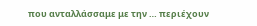που ανταλλάσσαμε με την … περιέχουν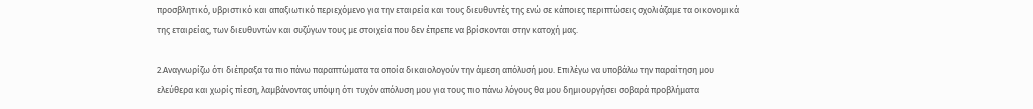προσβλητικό, υβριστικό και απαξιωτικό περιεχόμενο για την εταιρεία και τους διευθυντές της ενώ σε κάποιες περιπτώσεις σχολιάζαμε τα οικονομικά της εταιρείας, των διευθυντών και συζύγων τους με στοιχεία που δεν έπρεπε να βρίσκονται στην κατοχή μας.

2.Αναγνωρίζω ότι διέπραξα τα πιο πάνω παραπτώματα τα οποία δικαιολογούν την άμεση απόλυσή μου. Επιλέγω να υποβάλω την παραίτηση μου ελεύθερα και χωρίς πίεση, λαμβάνοντας υπόψη ότι τυχόν απόλυση μου για τους πιο πάνω λόγους θα μου δημιουργήσει σοβαρά προβλήματα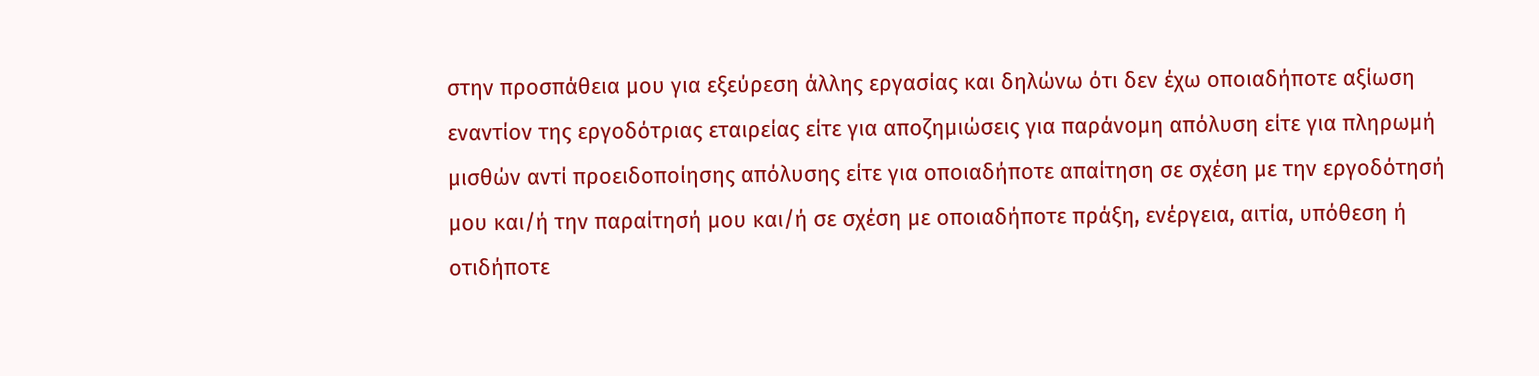στην προσπάθεια μου για εξεύρεση άλλης εργασίας και δηλώνω ότι δεν έχω οποιαδήποτε αξίωση εναντίον της εργοδότριας εταιρείας είτε για αποζημιώσεις για παράνομη απόλυση είτε για πληρωμή μισθών αντί προειδοποίησης απόλυσης είτε για οποιαδήποτε απαίτηση σε σχέση με την εργοδότησή μου και/ή την παραίτησή μου και/ή σε σχέση με οποιαδήποτε πράξη, ενέργεια, αιτία, υπόθεση ή οτιδήποτε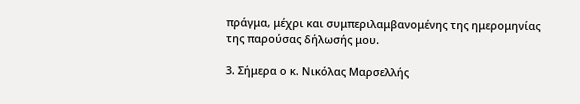πράγμα, μέχρι και συμπεριλαμβανομένης της ημερομηνίας της παρούσας δήλωσής μου.

3. Σήμερα ο κ. Νικόλας Μαρσελλής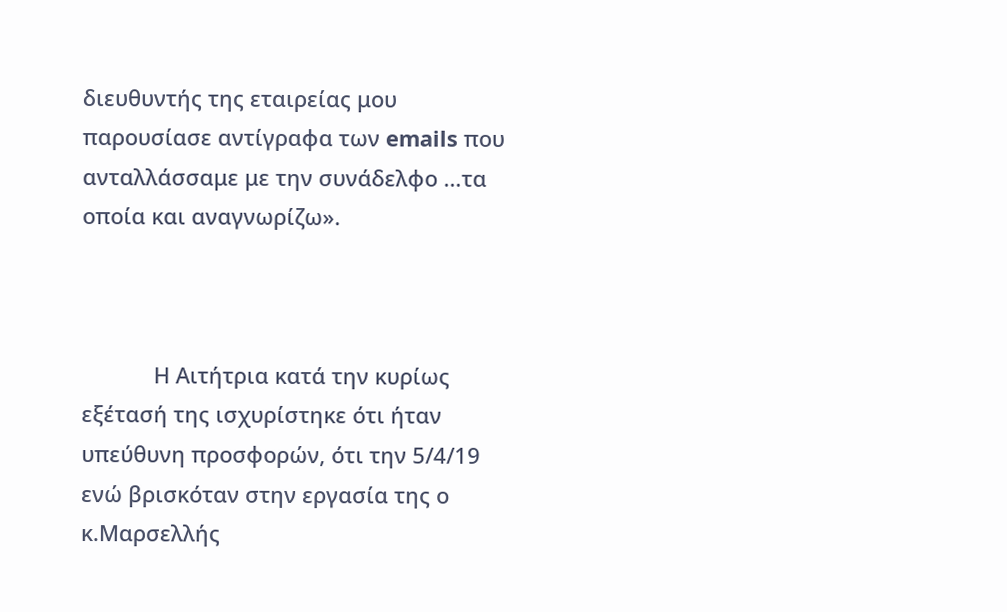διευθυντής της εταιρείας μου παρουσίασε αντίγραφα των emails που ανταλλάσσαμε με την συνάδελφο …τα οποία και αναγνωρίζω».



            Η Αιτήτρια κατά την κυρίως εξέτασή της ισχυρίστηκε ότι ήταν υπεύθυνη προσφορών, ότι την 5/4/19 ενώ βρισκόταν στην εργασία της ο κ.Μαρσελλής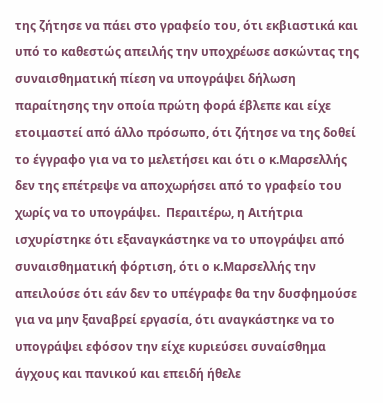της ζήτησε να πάει στο γραφείο του, ότι εκβιαστικά και υπό το καθεστώς απειλής την υποχρέωσε ασκώντας της συναισθηματική πίεση να υπογράψει δήλωση παραίτησης την οποία πρώτη φορά έβλεπε και είχε ετοιμαστεί από άλλο πρόσωπο, ότι ζήτησε να της δοθεί το έγγραφο για να το μελετήσει και ότι ο κ.Μαρσελλής δεν της επέτρεψε να αποχωρήσει από το γραφείο του χωρίς να το υπογράψει.  Περαιτέρω, η Αιτήτρια ισχυρίστηκε ότι εξαναγκάστηκε να το υπογράψει από συναισθηματική φόρτιση, ότι ο κ.Μαρσελλής την απειλούσε ότι εάν δεν το υπέγραφε θα την δυσφημούσε για να μην ξαναβρεί εργασία, ότι αναγκάστηκε να το υπογράψει εφόσον την είχε κυριεύσει συναίσθημα άγχους και πανικού και επειδή ήθελε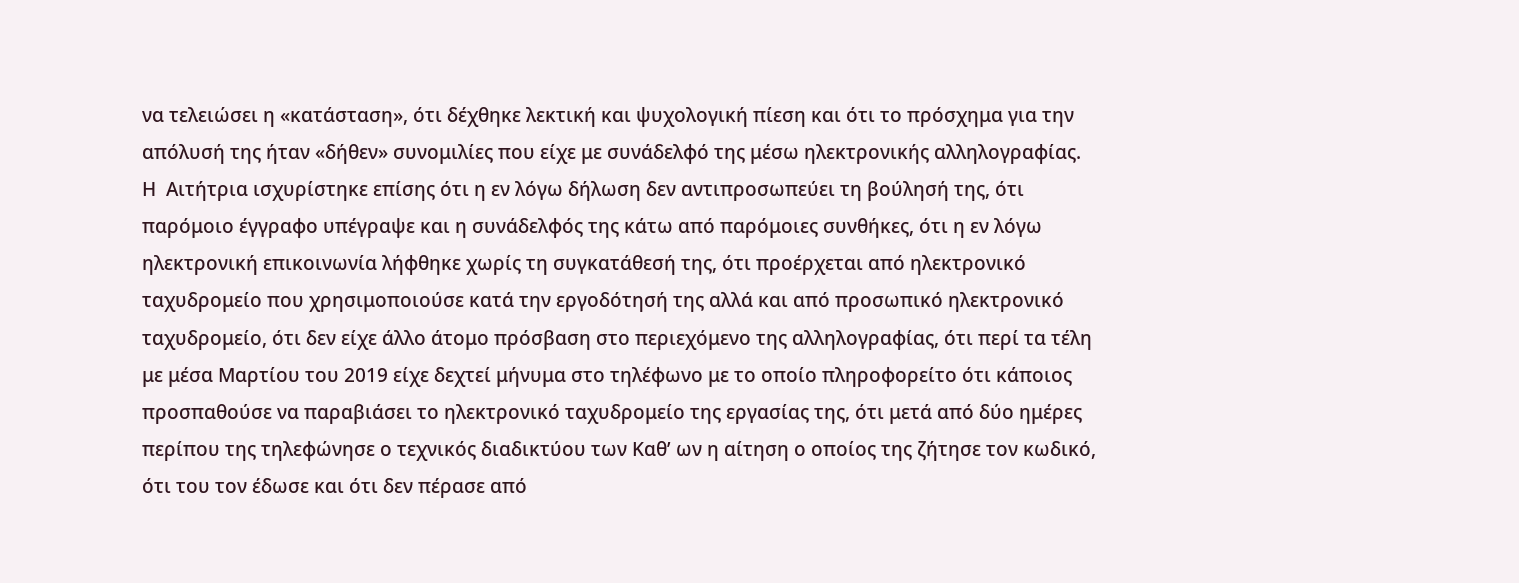να τελειώσει η «κατάσταση», ότι δέχθηκε λεκτική και ψυχολογική πίεση και ότι το πρόσχημα για την απόλυσή της ήταν «δήθεν» συνομιλίες που είχε με συνάδελφό της μέσω ηλεκτρονικής αλληλογραφίας.  Η  Αιτήτρια ισχυρίστηκε επίσης ότι η εν λόγω δήλωση δεν αντιπροσωπεύει τη βούλησή της, ότι παρόμοιο έγγραφο υπέγραψε και η συνάδελφός της κάτω από παρόμοιες συνθήκες, ότι η εν λόγω ηλεκτρονική επικοινωνία λήφθηκε χωρίς τη συγκατάθεσή της, ότι προέρχεται από ηλεκτρονικό ταχυδρομείο που χρησιμοποιούσε κατά την εργοδότησή της αλλά και από προσωπικό ηλεκτρονικό ταχυδρομείο, ότι δεν είχε άλλο άτομο πρόσβαση στο περιεχόμενο της αλληλογραφίας, ότι περί τα τέλη με μέσα Μαρτίου του 2019 είχε δεχτεί μήνυμα στο τηλέφωνο με το οποίο πληροφορείτο ότι κάποιος προσπαθούσε να παραβιάσει το ηλεκτρονικό ταχυδρομείο της εργασίας της, ότι μετά από δύο ημέρες περίπου της τηλεφώνησε ο τεχνικός διαδικτύου των Καθ’ ων η αίτηση ο οποίος της ζήτησε τον κωδικό, ότι του τον έδωσε και ότι δεν πέρασε από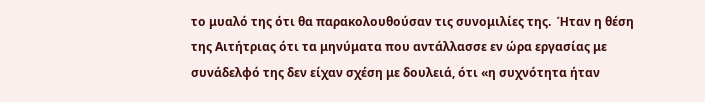το μυαλό της ότι θα παρακολουθούσαν τις συνομιλίες της.  Ήταν η θέση της Αιτήτριας ότι τα μηνύματα που αντάλλασσε εν ώρα εργασίας με συνάδελφό της δεν είχαν σχέση με δουλειά, ότι «η συχνότητα ήταν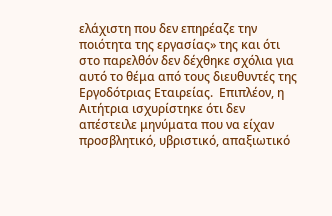ελάχιστη που δεν επηρέαζε την ποιότητα της εργασίας» της και ότι στο παρελθόν δεν δέχθηκε σχόλια για αυτό το θέμα από τους διευθυντές της Εργοδότριας Εταιρείας.  Επιπλέον, η Αιτήτρια ισχυρίστηκε ότι δεν απέστειλε μηνύματα που να είχαν προσβλητικό, υβριστικό, απαξιωτικό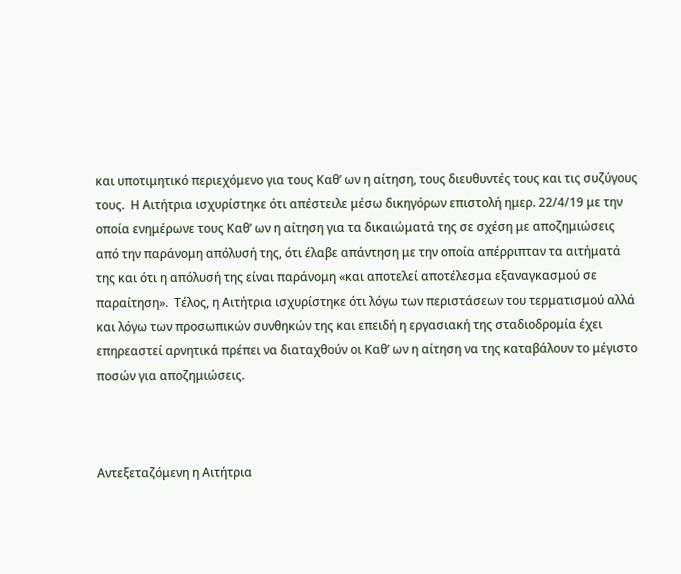και υποτιμητικό περιεχόμενο για τους Καθ’ ων η αίτηση, τους διευθυντές τους και τις συζύγους τους.  Η Αιτήτρια ισχυρίστηκε ότι απέστειλε μέσω δικηγόρων επιστολή ημερ. 22/4/19 με την οποία ενημέρωνε τους Καθ’ ων η αίτηση για τα δικαιώματά της σε σχέση με αποζημιώσεις από την παράνομη απόλυσή της, ότι έλαβε απάντηση με την οποία απέρριπταν τα αιτήματά της και ότι η απόλυσή της είναι παράνομη «και αποτελεί αποτέλεσμα εξαναγκασμού σε παραίτηση».  Τέλος, η Αιτήτρια ισχυρίστηκε ότι λόγω των περιστάσεων του τερματισμού αλλά και λόγω των προσωπικών συνθηκών της και επειδή η εργασιακή της σταδιοδρομία έχει επηρεαστεί αρνητικά πρέπει να διαταχθούν οι Καθ’ ων η αίτηση να της καταβάλουν το μέγιστο ποσών για αποζημιώσεις.



Αντεξεταζόμενη η Αιτήτρια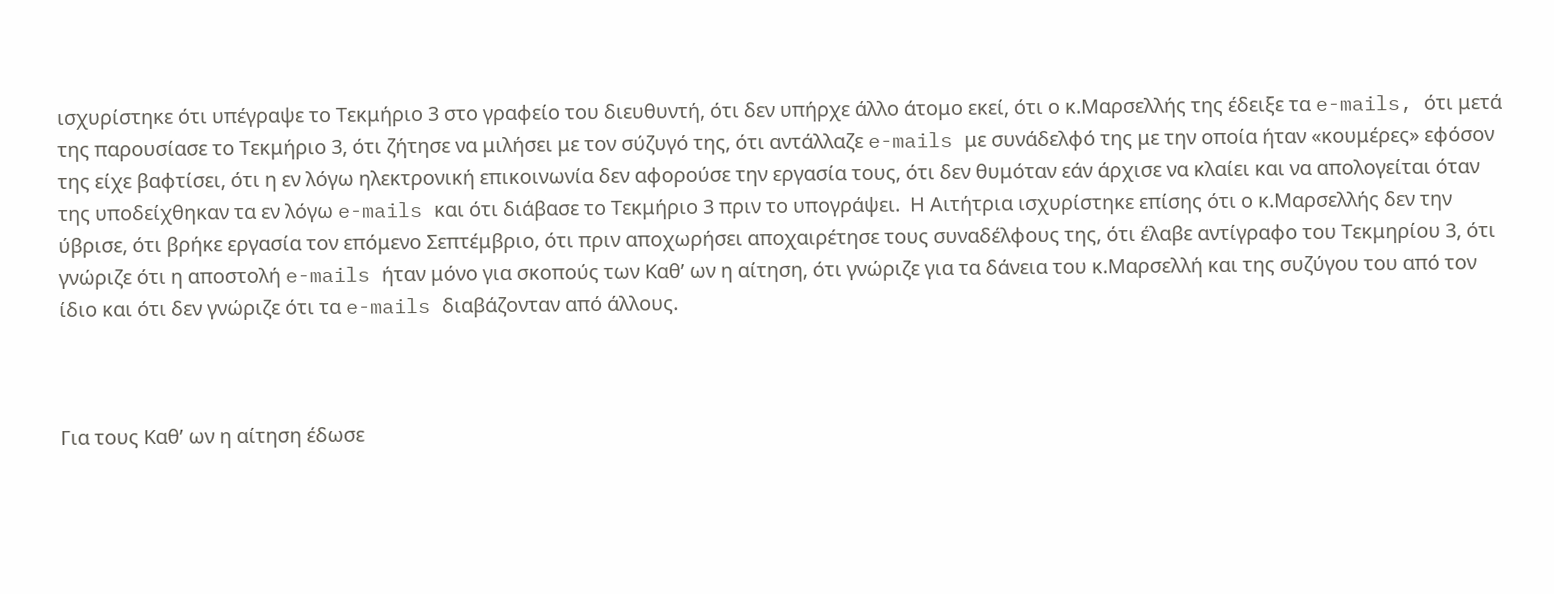ισχυρίστηκε ότι υπέγραψε το Τεκμήριο 3 στο γραφείο του διευθυντή, ότι δεν υπήρχε άλλο άτομο εκεί, ότι ο κ.Μαρσελλής της έδειξε τα e-mails, ότι μετά της παρουσίασε το Τεκμήριο 3, ότι ζήτησε να μιλήσει με τον σύζυγό της, ότι αντάλλαζε e-mails με συνάδελφό της με την οποία ήταν «κουμέρες» εφόσον της είχε βαφτίσει, ότι η εν λόγω ηλεκτρονική επικοινωνία δεν αφορούσε την εργασία τους, ότι δεν θυμόταν εάν άρχισε να κλαίει και να απολογείται όταν της υποδείχθηκαν τα εν λόγω e-mails και ότι διάβασε το Τεκμήριο 3 πριν το υπογράψει.  Η Αιτήτρια ισχυρίστηκε επίσης ότι ο κ.Μαρσελλής δεν την ύβρισε, ότι βρήκε εργασία τον επόμενο Σεπτέμβριο, ότι πριν αποχωρήσει αποχαιρέτησε τους συναδέλφους της, ότι έλαβε αντίγραφο του Τεκμηρίου 3, ότι γνώριζε ότι η αποστολή e-mails ήταν μόνο για σκοπούς των Καθ’ ων η αίτηση, ότι γνώριζε για τα δάνεια του κ.Μαρσελλή και της συζύγου του από τον ίδιο και ότι δεν γνώριζε ότι τα e-mails διαβάζονταν από άλλους.



Για τους Καθ’ ων η αίτηση έδωσε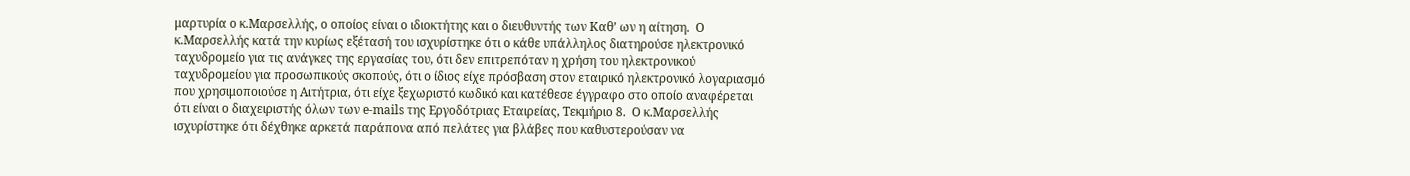μαρτυρία ο κ.Μαρσελλής, ο οποίος είναι ο ιδιοκτήτης και ο διευθυντής των Καθ’ ων η αίτηση.  Ο κ.Μαρσελλής κατά την κυρίως εξέτασή του ισχυρίστηκε ότι ο κάθε υπάλληλος διατηρούσε ηλεκτρονικό ταχυδρομείο για τις ανάγκες της εργασίας του, ότι δεν επιτρεπόταν η χρήση του ηλεκτρονικού ταχυδρομείου για προσωπικούς σκοπούς, ότι ο ίδιος είχε πρόσβαση στον εταιρικό ηλεκτρονικό λογαριασμό που χρησιμοποιούσε η Αιτήτρια, ότι είχε ξεχωριστό κωδικό και κατέθεσε έγγραφο στο οποίο αναφέρεται ότι είναι ο διαχειριστής όλων των e-mails της Εργοδότριας Εταιρείας, Τεκμήριο 8.  Ο κ.Μαρσελλής ισχυρίστηκε ότι δέχθηκε αρκετά παράπονα από πελάτες για βλάβες που καθυστερούσαν να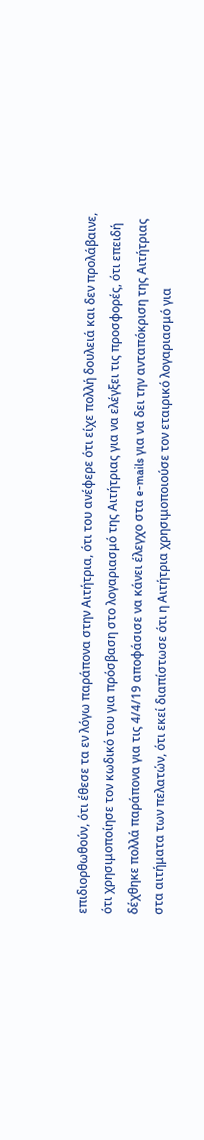επιδιορθωθούν, ότι έθεσε τα εν λόγω παράπονα στην Αιτήτρια, ότι του ανέφερε ότι είχε πολλή δουλειά και δεν προλάβαινε, ότι χρησιμοποίησε τον κωδικό του για πρόσβαση στο λογαριασμό της Αιτήτριας για να ελέγξει τις προσφορές, ότι επειδή δέχθηκε πολλά παράπονα για τις 4/4/19 αποφάσισε να κάνει έλεγχο στα e-mails για να δει την ανταπόκριση της Αιτήτριας στα αιτήματα των πελατών, ότι εκεί διαπίστωσε ότι η Αιτήτρια χρησιμοποιούσε τον εταιρικό λογαριασμό για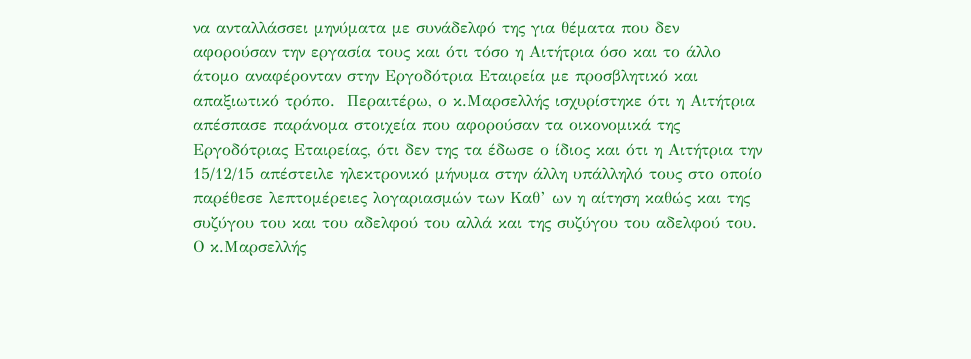να ανταλλάσσει μηνύματα με συνάδελφό της για θέματα που δεν αφορούσαν την εργασία τους και ότι τόσο η Αιτήτρια όσο και το άλλο άτομο αναφέρονταν στην Εργοδότρια Εταιρεία με προσβλητικό και απαξιωτικό τρόπο.  Περαιτέρω, ο κ.Μαρσελλής ισχυρίστηκε ότι η Αιτήτρια απέσπασε παράνομα στοιχεία που αφορούσαν τα οικονομικά της Εργοδότριας Εταιρείας, ότι δεν της τα έδωσε ο ίδιος και ότι η Αιτήτρια την 15/12/15 απέστειλε ηλεκτρονικό μήνυμα στην άλλη υπάλληλό τους στο οποίο παρέθεσε λεπτομέρειες λογαριασμών των Καθ’ ων η αίτηση καθώς και της συζύγου του και του αδελφού του αλλά και της συζύγου του αδελφού του.  Ο κ.Μαρσελλής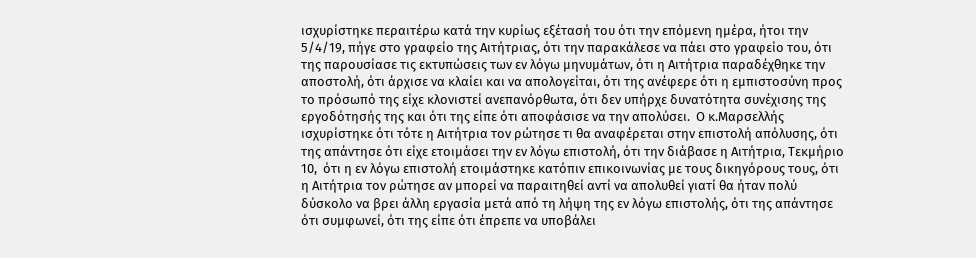ισχυρίστηκε περαιτέρω κατά την κυρίως εξέτασή του ότι την επόμενη ημέρα, ήτοι την 5/4/19, πήγε στο γραφείο της Αιτήτριας, ότι την παρακάλεσε να πάει στο γραφείο του, ότι της παρουσίασε τις εκτυπώσεις των εν λόγω μηνυμάτων, ότι η Αιτήτρια παραδέχθηκε την αποστολή, ότι άρχισε να κλαίει και να απολογείται, ότι της ανέφερε ότι η εμπιστοσύνη προς το πρόσωπό της είχε κλονιστεί ανεπανόρθωτα, ότι δεν υπήρχε δυνατότητα συνέχισης της εργοδότησής της και ότι της είπε ότι αποφάσισε να την απολύσει.  Ο κ.Μαρσελλής ισχυρίστηκε ότι τότε η Αιτήτρια τον ρώτησε τι θα αναφέρεται στην επιστολή απόλυσης, ότι της απάντησε ότι είχε ετοιμάσει την εν λόγω επιστολή, ότι την διάβασε η Αιτήτρια, Τεκμήριο 10,  ότι η εν λόγω επιστολή ετοιμάστηκε κατόπιν επικοινωνίας με τους δικηγόρους τους, ότι η Αιτήτρια τον ρώτησε αν μπορεί να παραιτηθεί αντί να απολυθεί γιατί θα ήταν πολύ δύσκολο να βρει άλλη εργασία μετά από τη λήψη της εν λόγω επιστολής, ότι της απάντησε ότι συμφωνεί, ότι της είπε ότι έπρεπε να υποβάλει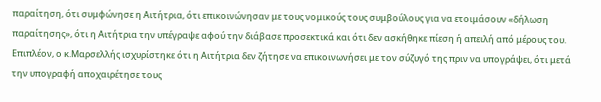παραίτηση, ότι συμφώνησε η Αιτήτρια, ότι επικοινώνησαν με τους νομικούς τους συμβούλους για να ετοιμάσουν «δήλωση παραίτησης», ότι η Αιτήτρια την υπέγραψε αφού την διάβασε προσεκτικά και ότι δεν ασκήθηκε πίεση ή απειλή από μέρους του.  Επιπλέον, ο κ.Μαρσελλής ισχυρίστηκε ότι η Αιτήτρια δεν ζήτησε να επικοινωνήσει με τον σύζυγό της πριν να υπογράψει, ότι μετά την υπογραφή αποχαιρέτησε τους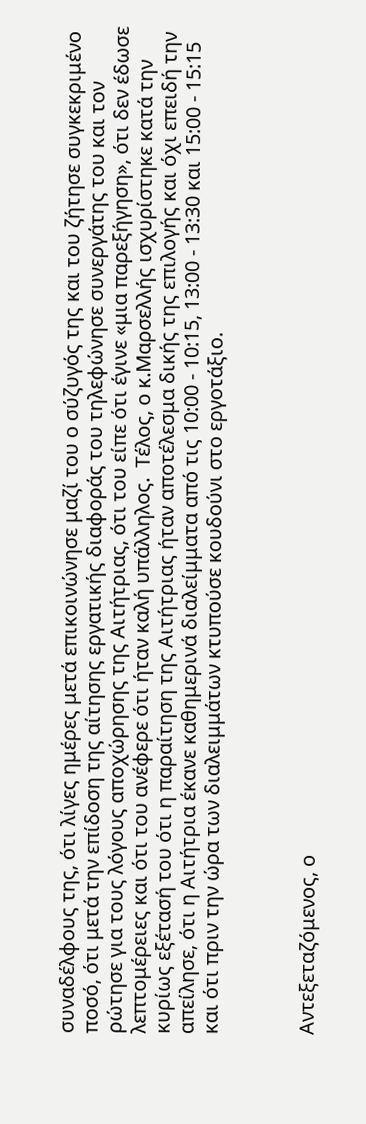συναδέλφους της, ότι λίγες ημέρες μετά επικοινώνησε μαζί του ο σύζυγός της και του ζήτησε συγκεκριμένο ποσό, ότι μετά την επίδοση της αίτησης εργατικής διαφοράς του τηλεφώνησε συνεργάτης του και τον ρώτησε για τους λόγους αποχώρησης της Αιτήτριας, ότι του είπε ότι έγινε «μια παρεξήγηση», ότι δεν έδωσε λεπτομέρειες και ότι του ανέφερε ότι ήταν καλή υπάλληλος.  Τέλος, ο κ.Μαρσελλής ισχυρίστηκε κατά την κυρίως εξέτασή του ότι η παραίτηση της Αιτήτριας ήταν αποτέλεσμα δικής της επιλογής και όχι επειδή την απείλησε, ότι η Αιτήτρια έκανε καθημερινά διαλείμματα από τις 10:00 - 10:15, 13:00 - 13:30 και 15:00 - 15:15 και ότι πριν την ώρα των διαλειμμάτων κτυπούσε κουδούνι στο εργοτάξιο.



Αντεξεταζόμενος, ο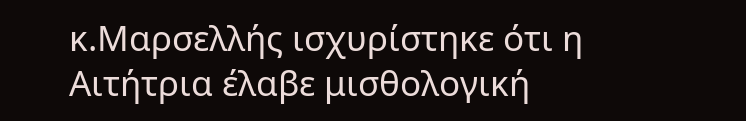κ.Μαρσελλής ισχυρίστηκε ότι η Αιτήτρια έλαβε μισθολογική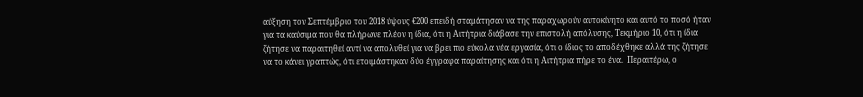αύξηση τον Σεπτέμβριο του 2018 ύψους €200 επειδή σταμάτησαν να της παραχωρούν αυτοκίνητο και αυτό το ποσό ήταν για τα καύσιμα που θα πλήρωνε πλέον η ίδια, ότι η Αιτήτρια διάβασε την επιστολή απόλυσης, Τεκμήριο 10, ότι η ίδια ζήτησε να παραιτηθεί αντί να απολυθεί για να βρει πιο εύκολα νέα εργασία, ότι ο ίδιος το αποδέχθηκε αλλά της ζήτησε να το κάνει γραπτώς, ότι ετοιμάστηκαν δύο έγγραφα παραίτησης και ότι η Αιτήτρια πήρε το ένα.  Περαιτέρω, ο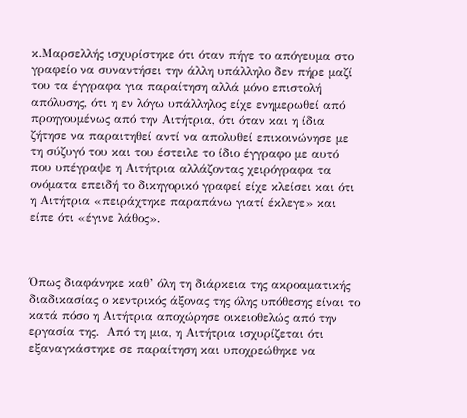κ.Μαρσελλής ισχυρίστηκε ότι όταν πήγε το απόγευμα στο γραφείο να συναντήσει την άλλη υπάλληλο δεν πήρε μαζί του τα έγγραφα για παραίτηση αλλά μόνο επιστολή απόλυσης, ότι η εν λόγω υπάλληλος είχε ενημερωθεί από  προηγουμένως από την Αιτήτρια, ότι όταν και η ίδια ζήτησε να παραιτηθεί αντί να απολυθεί επικοινώνησε με τη σύζυγό του και του έστειλε το ίδιο έγγραφο με αυτό που υπέγραψε η Αιτήτρια αλλάζοντας χειρόγραφα τα ονόματα επειδή το δικηγορικό γραφεί είχε κλείσει και ότι η Αιτήτρια «πειράχτηκε παραπάνω γιατί έκλεγε» και είπε ότι «έγινε λάθος».



Όπως διαφάνηκε καθ’ όλη τη διάρκεια της ακροαματικής διαδικασίας ο κεντρικός άξονας της όλης υπόθεσης είναι το κατά πόσο η Αιτήτρια αποχώρησε οικειοθελώς από την εργασία της.  Από τη μια, η Αιτήτρια ισχυρίζεται ότι εξαναγκάστηκε σε παραίτηση και υποχρεώθηκε να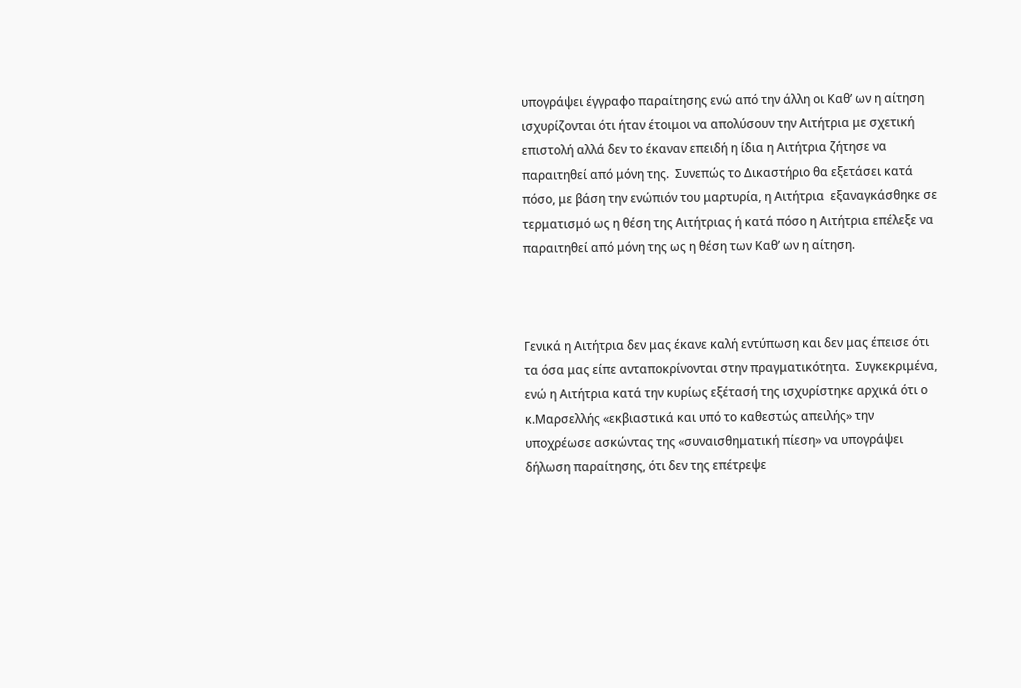υπογράψει έγγραφο παραίτησης ενώ από την άλλη οι Καθ’ ων η αίτηση ισχυρίζονται ότι ήταν έτοιμοι να απολύσουν την Αιτήτρια με σχετική επιστολή αλλά δεν το έκαναν επειδή η ίδια η Αιτήτρια ζήτησε να παραιτηθεί από μόνη της.  Συνεπώς το Δικαστήριο θα εξετάσει κατά πόσο, με βάση την ενώπιόν του μαρτυρία, η Αιτήτρια  εξαναγκάσθηκε σε τερματισμό ως η θέση της Αιτήτριας ή κατά πόσο η Αιτήτρια επέλεξε να παραιτηθεί από μόνη της ως η θέση των Καθ’ ων η αίτηση.



Γενικά η Αιτήτρια δεν μας έκανε καλή εντύπωση και δεν μας έπεισε ότι τα όσα μας είπε ανταποκρίνονται στην πραγματικότητα.  Συγκεκριμένα, ενώ η Αιτήτρια κατά την κυρίως εξέτασή της ισχυρίστηκε αρχικά ότι ο κ.Μαρσελλής «εκβιαστικά και υπό το καθεστώς απειλής» την υποχρέωσε ασκώντας της «συναισθηματική πίεση» να υπογράψει δήλωση παραίτησης, ότι δεν της επέτρεψε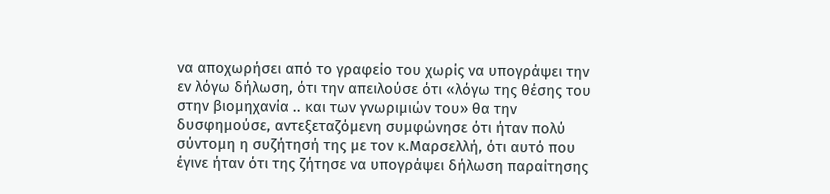να αποχωρήσει από το γραφείο του χωρίς να υπογράψει την εν λόγω δήλωση, ότι την απειλούσε ότι «λόγω της θέσης του στην βιομηχανία .. και των γνωριμιών του» θα την δυσφημούσε, αντεξεταζόμενη συμφώνησε ότι ήταν πολύ σύντομη η συζήτησή της με τον κ.Μαρσελλή, ότι αυτό που έγινε ήταν ότι της ζήτησε να υπογράψει δήλωση παραίτησης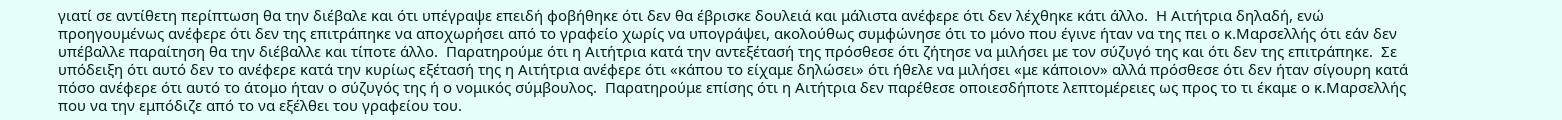γιατί σε αντίθετη περίπτωση θα την διέβαλε και ότι υπέγραψε επειδή φοβήθηκε ότι δεν θα έβρισκε δουλειά και μάλιστα ανέφερε ότι δεν λέχθηκε κάτι άλλο.  Η Αιτήτρια δηλαδή, ενώ προηγουμένως ανέφερε ότι δεν της επιτράπηκε να αποχωρήσει από το γραφείο χωρίς να υπογράψει, ακολούθως συμφώνησε ότι το μόνο που έγινε ήταν να της πει ο κ.Μαρσελλής ότι εάν δεν υπέβαλλε παραίτηση θα την διέβαλλε και τίποτε άλλο.  Παρατηρούμε ότι η Αιτήτρια κατά την αντεξέτασή της πρόσθεσε ότι ζήτησε να μιλήσει με τον σύζυγό της και ότι δεν της επιτράπηκε.  Σε υπόδειξη ότι αυτό δεν το ανέφερε κατά την κυρίως εξέτασή της η Αιτήτρια ανέφερε ότι «κάπου το είχαμε δηλώσει» ότι ήθελε να μιλήσει «με κάποιον» αλλά πρόσθεσε ότι δεν ήταν σίγουρη κατά πόσο ανέφερε ότι αυτό το άτομο ήταν ο σύζυγός της ή ο νομικός σύμβουλος.  Παρατηρούμε επίσης ότι η Αιτήτρια δεν παρέθεσε οποιεσδήποτε λεπτομέρειες ως προς το τι έκαμε ο κ.Μαρσελλής που να την εμπόδιζε από το να εξέλθει του γραφείου του.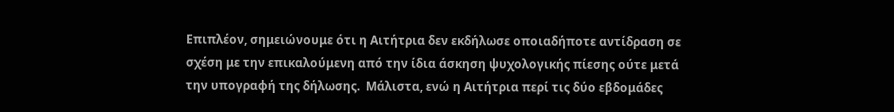Επιπλέον, σημειώνουμε ότι η Αιτήτρια δεν εκδήλωσε οποιαδήποτε αντίδραση σε σχέση με την επικαλούμενη από την ίδια άσκηση ψυχολογικής πίεσης ούτε μετά την υπογραφή της δήλωσης.  Μάλιστα, ενώ η Αιτήτρια περί τις δύο εβδομάδες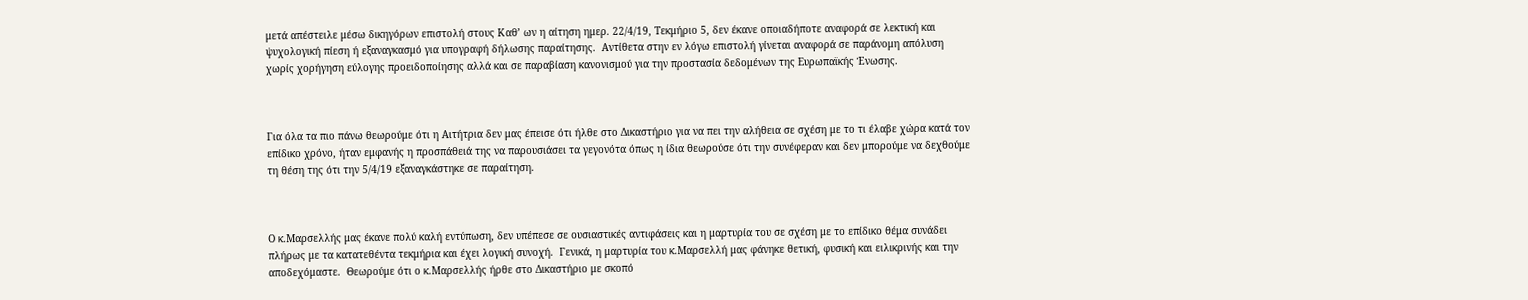μετά απέστειλε μέσω δικηγόρων επιστολή στους Καθ’ ων η αίτηση ημερ. 22/4/19, Τεκμήριο 5, δεν έκανε οποιαδήποτε αναφορά σε λεκτική και ψυχολογική πίεση ή εξαναγκασμό για υπογραφή δήλωσης παραίτησης.  Αντίθετα στην εν λόγω επιστολή γίνεται αναφορά σε παράνομη απόλυση χωρίς χορήγηση εύλογης προειδοποίησης αλλά και σε παραβίαση κανονισμού για την προστασία δεδομένων της Ευρωπαϊκής Ένωσης.



Για όλα τα πιο πάνω θεωρούμε ότι η Αιτήτρια δεν μας έπεισε ότι ήλθε στο Δικαστήριο για να πει την αλήθεια σε σχέση με το τι έλαβε χώρα κατά τον επίδικο χρόνο, ήταν εμφανής η προσπάθειά της να παρουσιάσει τα γεγονότα όπως η ίδια θεωρούσε ότι την συνέφεραν και δεν μπορούμε να δεχθούμε τη θέση της ότι την 5/4/19 εξαναγκάστηκε σε παραίτηση.



Ο κ.Μαρσελλής μας έκανε πολύ καλή εντύπωση, δεν υπέπεσε σε ουσιαστικές αντιφάσεις και η μαρτυρία του σε σχέση με το επίδικο θέμα συνάδει πλήρως με τα κατατεθέντα τεκμήρια και έχει λογική συνοχή.  Γενικά, η μαρτυρία του κ.Μαρσελλή μας φάνηκε θετική, φυσική και ειλικρινής και την αποδεχόμαστε.  Θεωρούμε ότι ο κ.Μαρσελλής ήρθε στο Δικαστήριο με σκοπό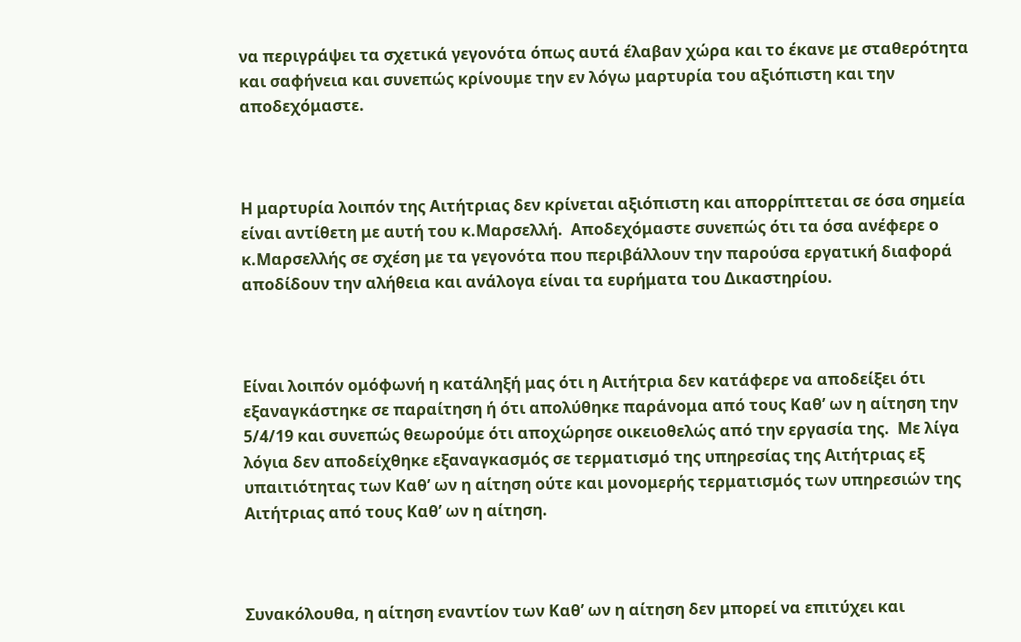να περιγράψει τα σχετικά γεγονότα όπως αυτά έλαβαν χώρα και το έκανε με σταθερότητα και σαφήνεια και συνεπώς κρίνουμε την εν λόγω μαρτυρία του αξιόπιστη και την αποδεχόμαστε.



Η μαρτυρία λοιπόν της Αιτήτριας δεν κρίνεται αξιόπιστη και απορρίπτεται σε όσα σημεία είναι αντίθετη με αυτή του κ.Μαρσελλή.  Αποδεχόμαστε συνεπώς ότι τα όσα ανέφερε ο κ.Μαρσελλής σε σχέση με τα γεγονότα που περιβάλλουν την παρούσα εργατική διαφορά αποδίδουν την αλήθεια και ανάλογα είναι τα ευρήματα του Δικαστηρίου.



Είναι λοιπόν ομόφωνή η κατάληξή μας ότι η Αιτήτρια δεν κατάφερε να αποδείξει ότι εξαναγκάστηκε σε παραίτηση ή ότι απολύθηκε παράνομα από τους Καθ’ ων η αίτηση την 5/4/19 και συνεπώς θεωρούμε ότι αποχώρησε οικειοθελώς από την εργασία της.  Με λίγα λόγια δεν αποδείχθηκε εξαναγκασμός σε τερματισμό της υπηρεσίας της Αιτήτριας εξ υπαιτιότητας των Καθ’ ων η αίτηση ούτε και μονομερής τερματισμός των υπηρεσιών της Αιτήτριας από τους Καθ’ ων η αίτηση.



Συνακόλουθα, η αίτηση εναντίον των Καθ’ ων η αίτηση δεν μπορεί να επιτύχει και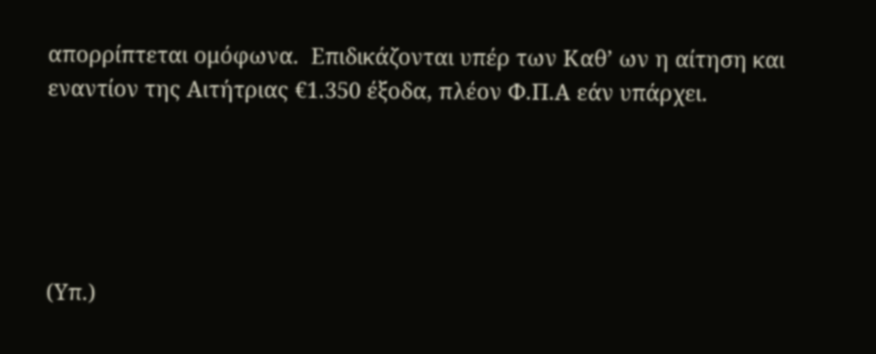απορρίπτεται ομόφωνα.  Επιδικάζονται υπέρ των Καθ’ ων η αίτηση και εναντίον της Αιτήτριας €1.350 έξοδα, πλέον Φ.Π.Α εάν υπάρχει.





(Υπ.)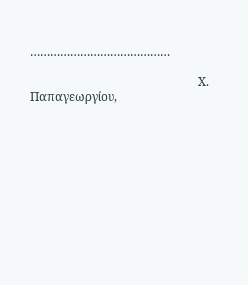……………………………………

                                                        Χ. Παπαγεωργίου,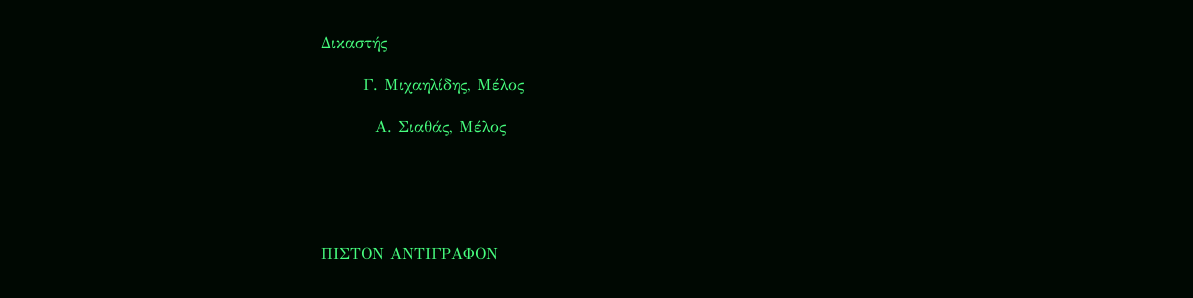Δικαστής

       Γ. Μιχαηλίδης, Μέλος

         Α. Σιαθάς, Μέλος





ΠΙΣΤΟΝ ΑΝΤΙΓΡΑΦΟΝ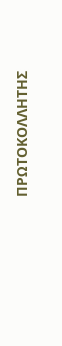ΠΡΩΤΟΚΟΛΛΗΤΗΣ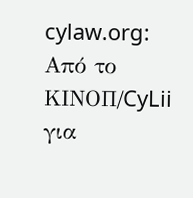cylaw.org: Από το ΚΙΝOΠ/CyLii για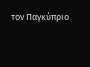τον Παγκύπριο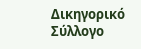Δικηγορικό Σύλλογο